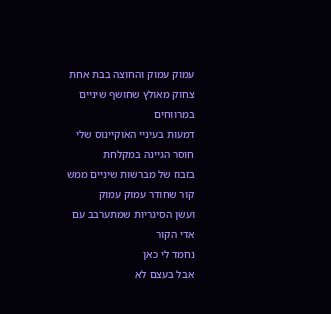עמוק עמוק והחוצה בבת אחת
צחוק מאולץ שחושף שיניים במרווחים
דמעות בעיניי האוקיינוס שלי
חוסר הגיינה במקלחת
בזבוז של מברשות שיניים ממש
קור שחודר עמוק עמוק
ועשן הסיגריות שמתערבב עם אדי הקור
נחמד לי כאן
אבל בעצם לא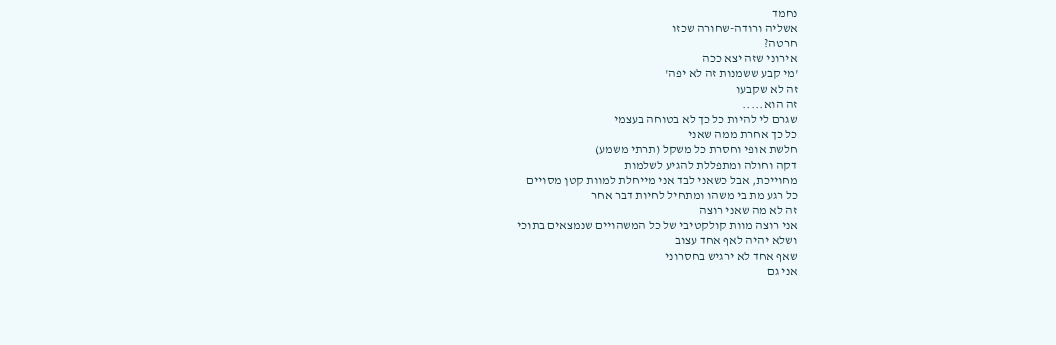נחמד
אשליה ורודה-שחורה שכזו
חרטה?
אירוני שזה יצא ככה
'מי קבע ששמנות זה לא יפה'
זה לא שקבעו
זה הוא.....
שגרם לי להיות כל כך לא בטוחה בעצמי
כל כך אחרת ממה שאני
חלשת אופי וחסרת כל משקל (תרתי משמע)
דקה וחולה ומתפללת להגיע לשלמות
מחוייכת, אבל כשאני לבד אני מייחלת למוות קטן מסויים
כל רגע מת בי משהו ומתחיל לחיות דבר אחר
זה לא מה שאני רוצה
אני רוצה מוות קולקטיבי של כל המשהויים שנמצאים בתוכי
ושלא יהיה לאף אחד עצוב
שאף אחד לא ירגיש בחסרוני
אני גם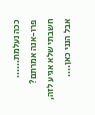ככה נעלמת......
פרו-אנה אמרתם?
חשבתי שלא אגיע לזה, אבל הנני כאן....